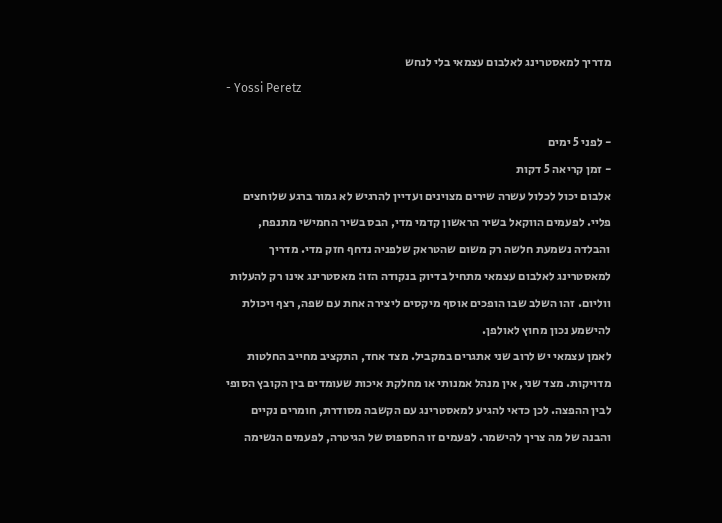מדריך למאסטרינג לאלבום עצמאי בלי לנחש
- Yossi Peretz

- לפני 5 ימים
- זמן קריאה 5 דקות
אלבום יכול לכלול עשרה שירים מצוינים ועדיין להרגיש לא גמור ברגע שלוחצים פליי. לפעמים הווקאל בשיר הראשון קדמי מדי, הבס בשיר החמישי מתנפח, והבלדה נשמעת חלשה רק משום שהטראק שלפניה נדחף חזק מדי. מדריך למאסטרינג לאלבום עצמאי מתחיל בדיוק בנקודה הזו: מאסטרינג אינו רק להעלות ווליום. זהו השלב שבו הופכים אוסף מיקסים ליצירה אחת עם שפה, רצף ויכולת להישמע נכון מחוץ לאולפן.
לאמן עצמאי יש לרוב שני אתגרים במקביל. מצד אחד, התקציב מחייב החלטות מדויקות. מצד שני, אין מנהל אמנותי או מחלקת איכות שעומדים בין הקובץ הסופי לבין ההפצה. לכן כדאי להגיע למאסטרינג עם הקשבה מסודרת, חומרים נקיים והבנה של מה צריך להישמר. לפעמים זו החספוס של הגיטרה, לפעמים הנשימה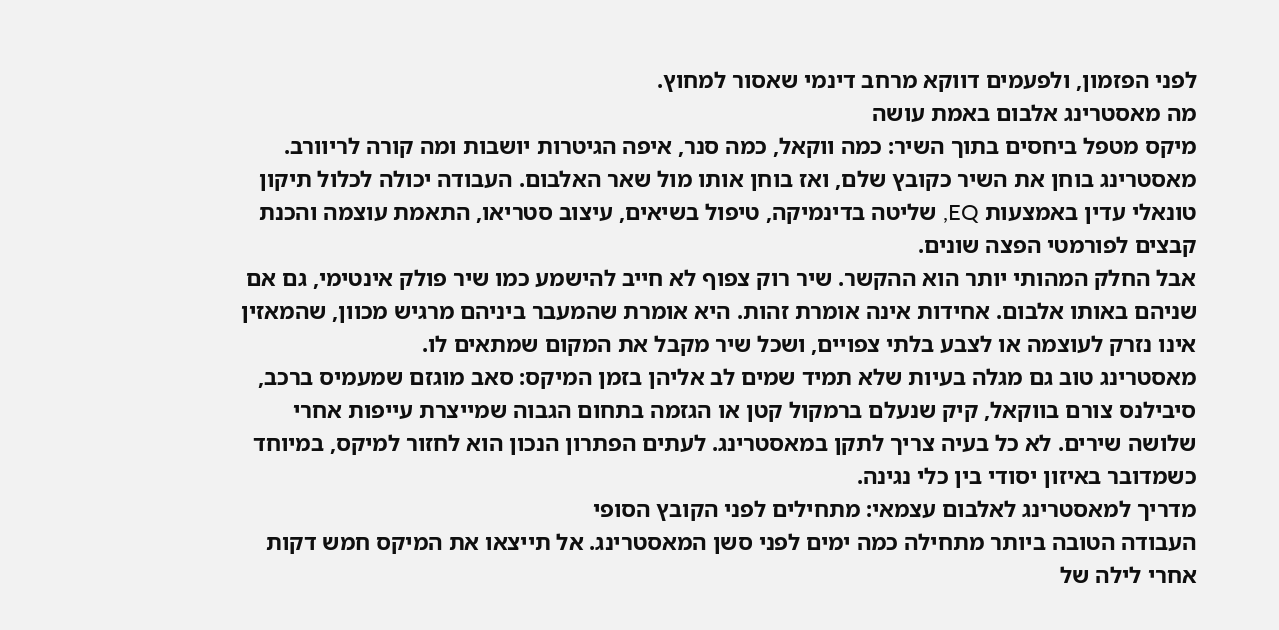לפני הפזמון, ולפעמים דווקא מרחב דינמי שאסור למחוץ.
מה מאסטרינג אלבום באמת עושה
מיקס מטפל ביחסים בתוך השיר: כמה ווקאל, כמה סנר, איפה הגיטרות יושבות ומה קורה לריוורב. מאסטרינג בוחן את השיר כקובץ שלם, ואז בוחן אותו מול שאר האלבום. העבודה יכולה לכלול תיקון טונאלי עדין באמצעות EQ, שליטה בדינמיקה, טיפול בשיאים, עיצוב סטריאו, התאמת עוצמה והכנת קבצים לפורמטי הפצה שונים.
אבל החלק המהותי יותר הוא ההקשר. שיר רוק צפוף לא חייב להישמע כמו שיר פולק אינטימי, גם אם שניהם באותו אלבום. אחידות אינה אומרת זהות. היא אומרת שהמעבר ביניהם מרגיש מכוון, שהמאזין אינו נזרק לעוצמה או לצבע בלתי צפויים, ושכל שיר מקבל את המקום שמתאים לו.
מאסטרינג טוב גם מגלה בעיות שלא תמיד שמים לב אליהן בזמן המיקס: סאב מוגזם שמעמיס ברכב, סיבילנס צורם בווקאל, קיק שנעלם ברמקול קטן או הגזמה בתחום הגבוה שמייצרת עייפות אחרי שלושה שירים. לא כל בעיה צריך לתקן במאסטרינג. לעתים הפתרון הנכון הוא לחזור למיקס, במיוחד כשמדובר באיזון יסודי בין כלי נגינה.
מדריך למאסטרינג לאלבום עצמאי: מתחילים לפני הקובץ הסופי
העבודה הטובה ביותר מתחילה כמה ימים לפני סשן המאסטרינג. אל תייצאו את המיקס חמש דקות אחרי לילה של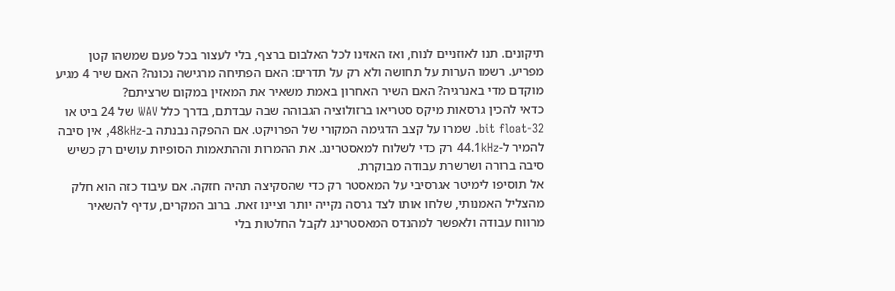תיקונים. תנו לאוזניים לנוח, ואז האזינו לכל האלבום ברצף, בלי לעצור בכל פעם שמשהו קטן מפריע. רשמו הערות על תחושה ולא רק על תדרים: האם הפתיחה מרגישה נכונה? האם שיר 4 מגיע מוקדם מדי באנרגיה? האם השיר האחרון באמת משאיר את המאזין במקום שרציתם?
כדאי להכין גרסאות מיקס סטריאו ברזולוציה הגבוהה שבה עבדתם, בדרך כלל WAV של 24 ביט או 32-bit float. שמרו על קצב הדגימה המקורי של הפרויקט. אם ההפקה נבנתה ב-48kHz, אין סיבה להמיר ל-44.1kHz רק כדי לשלוח למאסטרינג. את ההמרות וההתאמות הסופיות עושים רק כשיש סיבה ברורה ושרשרת עבודה מבוקרת.
אל תוסיפו לימיטר אגרסיבי על המאסטר רק כדי שהסקיצה תהיה חזקה. אם עיבוד כזה הוא חלק מהצליל האמנותי, שלחו אותו לצד גרסה נקייה יותר וציינו זאת. ברוב המקרים, עדיף להשאיר מרווח עבודה ולאפשר למהנדס המאסטרינג לקבל החלטות בלי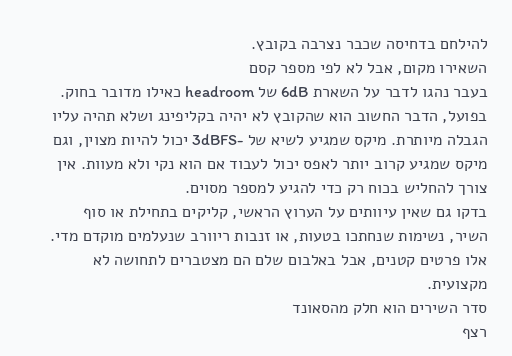להילחם בדחיסה שכבר נצרבה בקובץ.
השאירו מקום, אבל לא לפי מספר קסם
בעבר נהגו לדבר על השארת 6dB של headroom כאילו מדובר בחוק. בפועל, הדבר החשוב הוא שהקובץ לא יהיה בקליפינג ושלא תהיה עליו הגבלה מיותרת. מיקס שמגיע לשיא של -3dBFS יכול להיות מצוין, וגם מיקס שמגיע קרוב יותר לאפס יכול לעבוד אם הוא נקי ולא מעוות. אין צורך להחליש בכוח רק כדי להגיע למספר מסוים.
בדקו גם שאין עיוותים על הערוץ הראשי, קליקים בתחילת או סוף השיר, נשימות שנחתכו בטעות, או זנבות ריוורב שנעלמים מוקדם מדי. אלו פרטים קטנים, אבל באלבום שלם הם מצטברים לתחושה לא מקצועית.
סדר השירים הוא חלק מהסאונד
רצף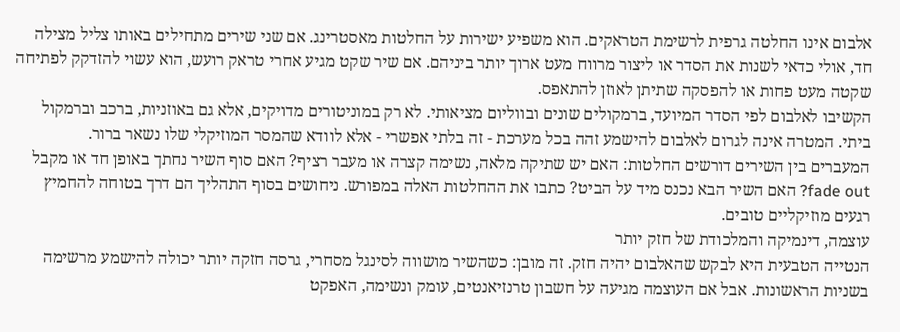אלבום אינו החלטה גרפית לרשימת הטראקים. הוא משפיע ישירות על החלטות מאסטרינג. אם שני שירים מתחילים באותו צליל מצילה חד, אולי כדאי לשנות את הסדר או ליצור מרווח מעט ארוך יותר ביניהם. אם שיר שקט מגיע אחרי טראק רועש, הוא עשוי להזדקק לפתיחה שקטה מעט פחות או להפסקה שתיתן לאוזן להתאפס.
הקשיבו לאלבום לפי הסדר המיועד, ברמקולים שונים ובווליום מציאותי. לא רק במוניטורים מדויקים, אלא גם באוזניות, ברכב וברמקול ביתי. המטרה אינה לגרום לאלבום להישמע זהה בכל מערכת - זה בלתי אפשרי - אלא לוודא שהמסר המוזיקלי שלו נשאר ברור.
המעברים בין השירים דורשים החלטות: האם יש שתיקה מלאה, נשימה קצרה או מעבר רציף? האם סוף השיר נחתך באופן חד או מקבל fade out? האם השיר הבא נכנס מיד על הביט? כתבו את ההחלטות האלה במפורש. ניחושים בסוף התהליך הם דרך בטוחה להחמיץ רגעים מוזיקליים טובים.
עוצמה, דינמיקה והמלכודת של חזק יותר
הנטייה הטבעית היא לבקש שהאלבום יהיה חזק. זה מובן: כשהשיר מושווה לסינגל מסחרי, גרסה חזקה יותר יכולה להישמע מרשימה בשניות הראשונות. אבל אם העוצמה מגיעה על חשבון טרנזיאנטים, עומק ונשימה, האפקט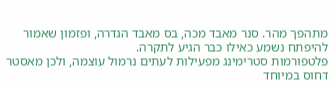מתהפך מהר. סנר מאבד מכה, בס מאבד הגדרה, ופזמון שאמור להיפתח נשמע כאילו כבר הגיע לתקרה.
פלטפורמות סטרימינג מפעילות לעתים נרמול עוצמה, ולכן מאסטר דחוס במיוחד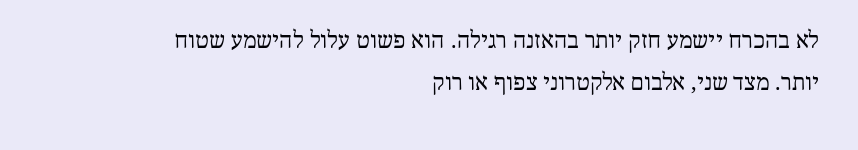לא בהכרח יישמע חזק יותר בהאזנה רגילה. הוא פשוט עלול להישמע שטוח יותר. מצד שני, אלבום אלקטרוני צפוף או רוק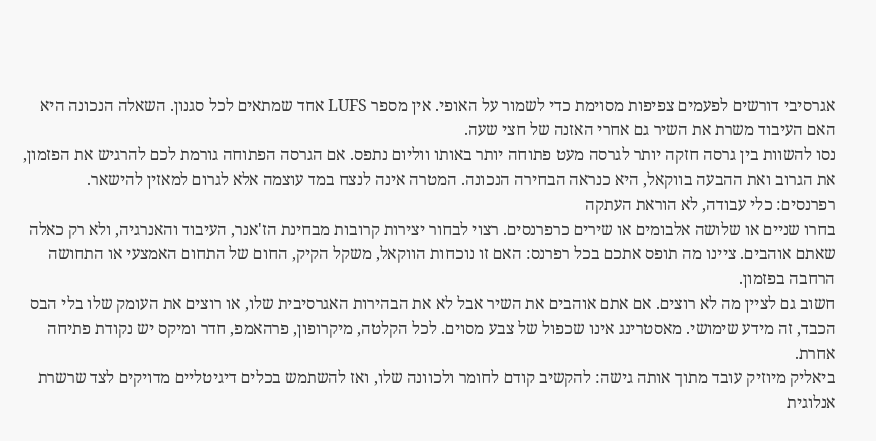אגרסיבי דורשים לפעמים צפיפות מסוימת כדי לשמור על האופי. אין מספר LUFS אחד שמתאים לכל סגנון. השאלה הנכונה היא האם העיבוד משרת את השיר גם אחרי האזנה של חצי שעה.
נסו להשוות בין גרסה חזקה יותר לגרסה מעט פתוחה יותר באותו ווליום נתפס. אם הגרסה הפתוחה גורמת לכם להרגיש את הפזמון, את הגרוב ואת ההבעה בווקאל, היא כנראה הבחירה הנכונה. המטרה אינה לנצח במד עוצמה אלא לגרום למאזין להישאר.
רפרנסים: כלי עבודה, לא הוראת העתקה
בחרו שניים או שלושה אלבומים או שירים כרפרנסים. רצוי לבחור יצירות קרובות מבחינת הז'אנר, העיבוד והאנרגיה, ולא רק כאלה שאתם אוהבים. ציינו מה תופס אתכם בכל רפרנס: האם זו נוכחות הווקאל, משקל הקיק, החום של התחום האמצעי או התחושה הרחבה בפזמון.
חשוב גם לציין מה לא רוצים. אם אתם אוהבים את השיר אבל לא את הבהירות האגרסיבית שלו, או רוצים את העומק שלו בלי הבס הכבד, זה מידע שימושי. מאסטרינג אינו שכפול של צבע מסוים. לכל הקלטה, מיקרופון, פרהאמפ, חדר ומיקס יש נקודת פתיחה אחרת.
ביאליק מיוזיק עובד מתוך אותה גישה: להקשיב קודם לחומר ולכוונה שלו, ואז להשתמש בכלים דיגיטליים מדויקים לצד שרשרת אנלוגית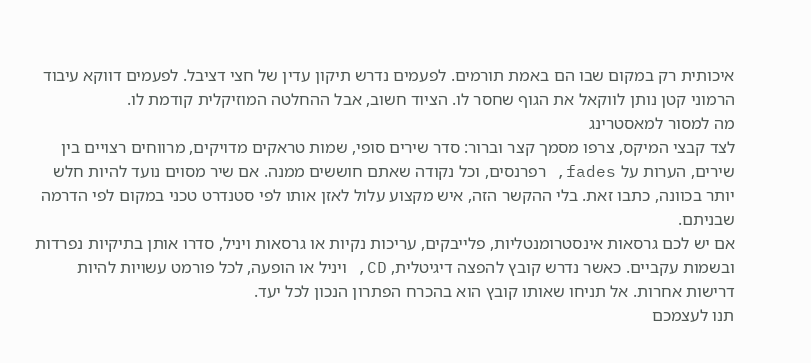איכותית רק במקום שבו הם באמת תורמים. לפעמים נדרש תיקון עדין של חצי דציבל. לפעמים דווקא עיבוד הרמוני קטן נותן לווקאל את הגוף שחסר לו. הציוד חשוב, אבל ההחלטה המוזיקלית קודמת לו.
מה למסור למאסטרינג
לצד קבצי המיקס, צרפו מסמך קצר וברור: סדר שירים סופי, שמות טראקים מדויקים, מרווחים רצויים בין שירים, הערות על fades, רפרנסים, וכל נקודה שאתם חוששים ממנה. אם שיר מסוים נועד להיות חלש יותר בכוונה, כתבו זאת. בלי ההקשר הזה, איש מקצוע עלול לאזן אותו לפי סטנדרט טכני במקום לפי הדרמה שבניתם.
אם יש לכם גרסאות אינסטרומנטליות, פלייבקים, עריכות נקיות או גרסאות ויניל, סדרו אותן בתיקיות נפרדות ובשמות עקביים. כאשר נדרש קובץ להפצה דיגיטלית, CD, ויניל או הופעה, לכל פורמט עשויות להיות דרישות אחרות. אל תניחו שאותו קובץ הוא בהכרח הפתרון הנכון לכל יעד.
תנו לעצמכם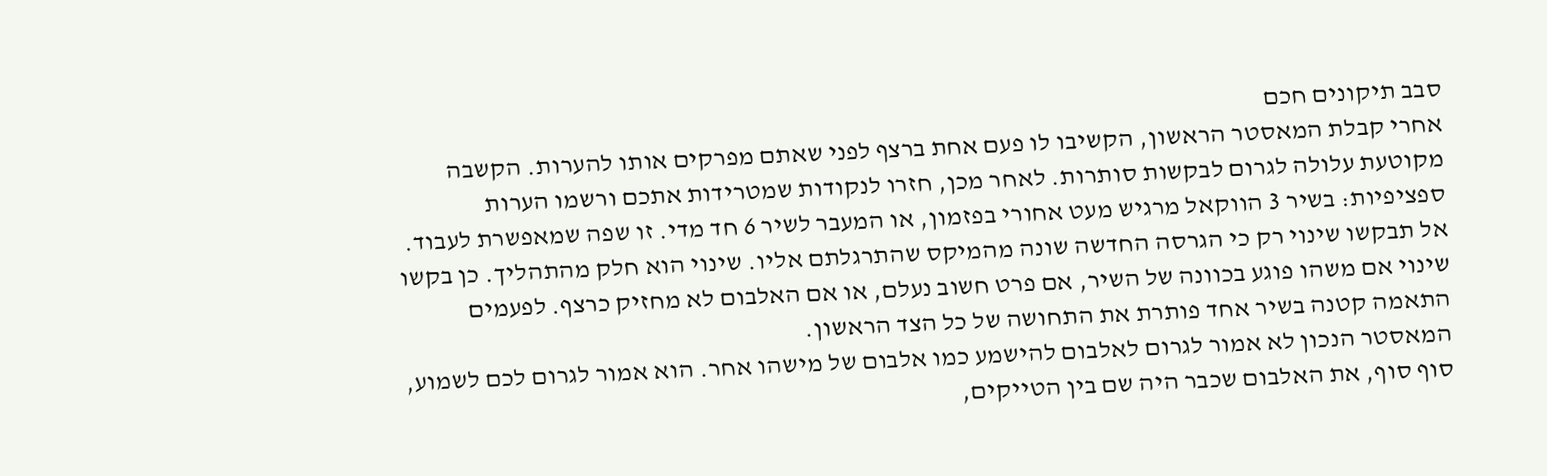סבב תיקונים חכם
אחרי קבלת המאסטר הראשון, הקשיבו לו פעם אחת ברצף לפני שאתם מפרקים אותו להערות. הקשבה מקוטעת עלולה לגרום לבקשות סותרות. לאחר מכן, חזרו לנקודות שמטרידות אתכם ורשמו הערות ספציפיות: בשיר 3 הווקאל מרגיש מעט אחורי בפזמון, או המעבר לשיר 6 חד מדי. זו שפה שמאפשרת לעבוד.
אל תבקשו שינוי רק כי הגרסה החדשה שונה מהמיקס שהתרגלתם אליו. שינוי הוא חלק מהתהליך. כן בקשו שינוי אם משהו פוגע בכוונה של השיר, אם פרט חשוב נעלם, או אם האלבום לא מחזיק כרצף. לפעמים התאמה קטנה בשיר אחד פותרת את התחושה של כל הצד הראשון.
המאסטר הנכון לא אמור לגרום לאלבום להישמע כמו אלבום של מישהו אחר. הוא אמור לגרום לכם לשמוע, סוף סוף, את האלבום שכבר היה שם בין הטייקים,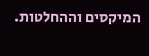המיקסים וההחלטות.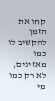קחו את הזמן להקשיב לו כמו מאזינים, לא רק כמו מי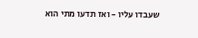שעבדו עליו - ואז תדעו מתי הוא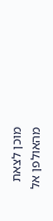מוכן לצאת מהאולפן אל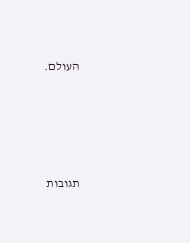העולם.






תגובות